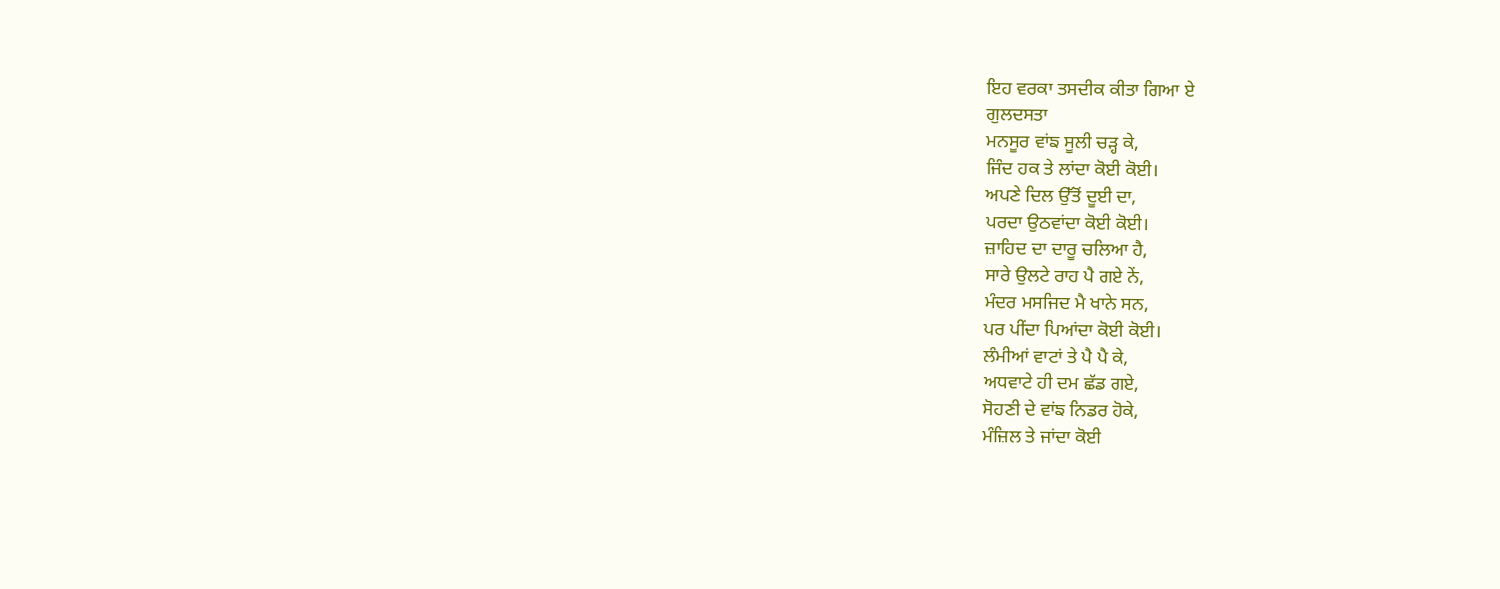ਇਹ ਵਰਕਾ ਤਸਦੀਕ ਕੀਤਾ ਗਿਆ ਏ
ਗੁਲਦਸਤਾ
ਮਨਸੂਰ ਵਾਂਙ ਸੂਲੀ ਚੜ੍ਹ ਕੇ,
ਜਿੰਦ ਹਕ ਤੇ ਲਾਂਦਾ ਕੋਈ ਕੋਈ।
ਅਪਣੇ ਦਿਲ ਉੱਤੋਂ ਦੂਈ ਦਾ,
ਪਰਦਾ ਉਠਵਾਂਦਾ ਕੋਈ ਕੋਈ।
ਜ਼ਾਹਿਦ ਦਾ ਦਾਰੂ ਚਲਿਆ ਹੈ,
ਸਾਰੇ ਉਲਟੇ ਰਾਹ ਪੈ ਗਏ ਨੇਂ,
ਮੰਦਰ ਮਸਜਿਦ ਮੈ ਖਾਨੇ ਸਨ,
ਪਰ ਪੀਂਦਾ ਪਿਆਂਦਾ ਕੋਈ ਕੋਈ।
ਲੰਮੀਆਂ ਵਾਟਾਂ ਤੇ ਪੈ ਪੈ ਕੇ,
ਅਧਵਾਟੇ ਹੀ ਦਮ ਛੱਡ ਗਏ,
ਸੋਹਣੀ ਦੇ ਵਾਂਙ ਨਿਡਰ ਹੋਕੇ,
ਮੰਜ਼ਿਲ ਤੇ ਜਾਂਦਾ ਕੋਈ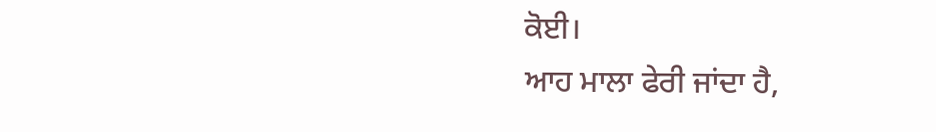ਕੋਈ।
ਆਹ ਮਾਲਾ ਫੇਰੀ ਜਾਂਦਾ ਹੈ,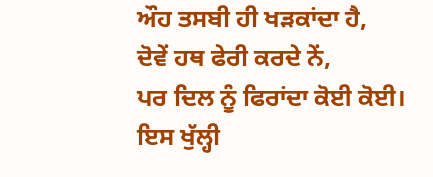ਔਹ ਤਸਬੀ ਹੀ ਖੜਕਾਂਦਾ ਹੈ,
ਦੋਵੇਂ ਹਥ ਫੇਰੀ ਕਰਦੇ ਨੇਂ,
ਪਰ ਦਿਲ ਨੂੰ ਫਿਰਾਂਦਾ ਕੋਈ ਕੋਈ।
ਇਸ ਖੁੱਲ੍ਹੀ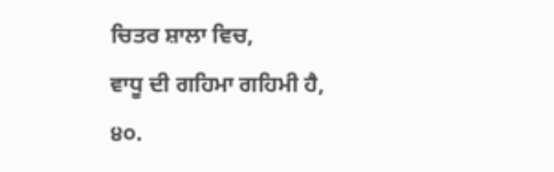ਚਿਤਰ ਸ਼ਾਲਾ ਵਿਚ,
ਵਾਧੂ ਦੀ ਗਹਿਮਾ ਗਹਿਮੀ ਹੈ,
੪੦.